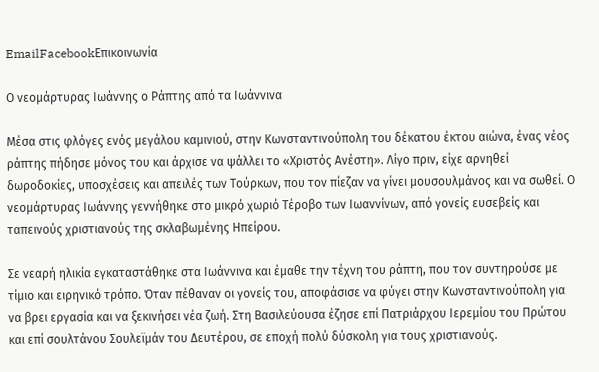EmailFacebookΕπικοινωνία

Ο νεομάρτυρας Ιωάννης ο Ράπτης από τα Ιωάννινα

Μέσα στις φλόγες ενός μεγάλου καμινιού, στην Κωνσταντινούπολη του δέκατου έκτου αιώνα, ένας νέος ράπτης πήδησε μόνος του και άρχισε να ψάλλει το «Χριστός Ανέστη». Λίγο πριν, είχε αρνηθεί δωροδοκίες, υποσχέσεις και απειλές των Τούρκων, που τον πίεζαν να γίνει μουσουλμάνος και να σωθεί. Ο νεομάρτυρας Ιωάννης γεννήθηκε στο μικρό χωριό Τέροβο των Ιωαννίνων, από γονείς ευσεβείς και ταπεινούς χριστιανούς της σκλαβωμένης Ηπείρου.

Σε νεαρή ηλικία εγκαταστάθηκε στα Ιωάννινα και έμαθε την τέχνη του ράπτη, που τον συντηρούσε με τίμιο και ειρηνικό τρόπο. Όταν πέθαναν οι γονείς του, αποφάσισε να φύγει στην Κωνσταντινούπολη για να βρει εργασία και να ξεκινήσει νέα ζωή. Στη Βασιλεύουσα έζησε επί Πατριάρχου Ιερεμίου του Πρώτου και επί σουλτάνου Σουλεϊμάν του Δευτέρου, σε εποχή πολύ δύσκολη για τους χριστιανούς.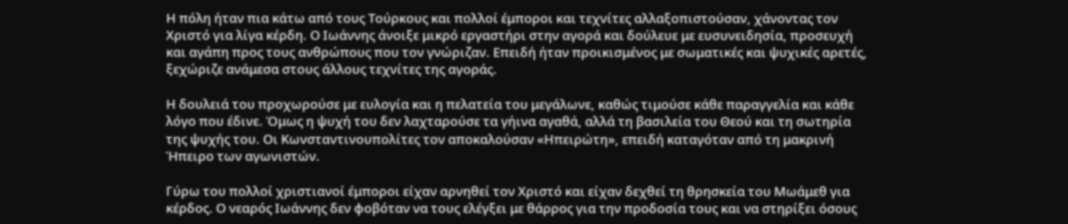Η πόλη ήταν πια κάτω από τους Τούρκους και πολλοί έμποροι και τεχνίτες αλλαξοπιστούσαν, χάνοντας τον Χριστό για λίγα κέρδη. Ο Ιωάννης άνοιξε μικρό εργαστήρι στην αγορά και δούλευε με ευσυνειδησία, προσευχή και αγάπη προς τους ανθρώπους που τον γνώριζαν. Επειδή ήταν προικισμένος με σωματικές και ψυχικές αρετές, ξεχώριζε ανάμεσα στους άλλους τεχνίτες της αγοράς.

Η δουλειά του προχωρούσε με ευλογία και η πελατεία του μεγάλωνε, καθώς τιμούσε κάθε παραγγελία και κάθε λόγο που έδινε. Όμως η ψυχή του δεν λαχταρούσε τα γήινα αγαθά, αλλά τη βασιλεία του Θεού και τη σωτηρία της ψυχής του. Οι Κωνσταντινουπολίτες τον αποκαλούσαν «Ηπειρώτη», επειδή καταγόταν από τη μακρινή Ήπειρο των αγωνιστών.

Γύρω του πολλοί χριστιανοί έμποροι είχαν αρνηθεί τον Χριστό και είχαν δεχθεί τη θρησκεία του Μωάμεθ για κέρδος. Ο νεαρός Ιωάννης δεν φοβόταν να τους ελέγξει με θάρρος για την προδοσία τους και να στηρίξει όσους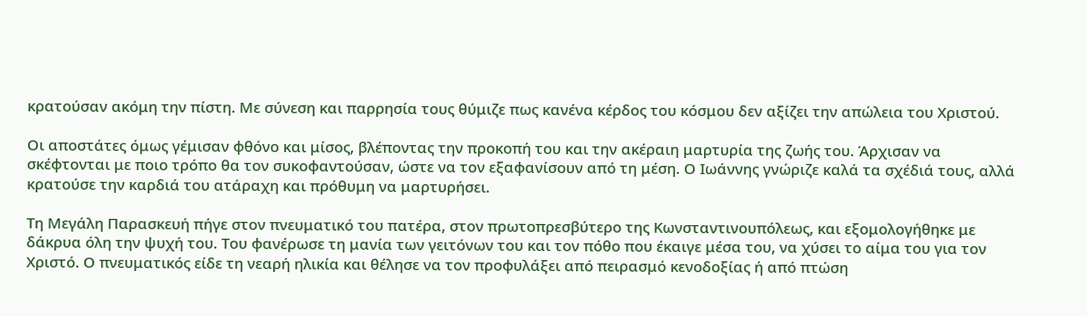κρατούσαν ακόμη την πίστη. Με σύνεση και παρρησία τους θύμιζε πως κανένα κέρδος του κόσμου δεν αξίζει την απώλεια του Χριστού.

Οι αποστάτες όμως γέμισαν φθόνο και μίσος, βλέποντας την προκοπή του και την ακέραιη μαρτυρία της ζωής του. Άρχισαν να σκέφτονται με ποιο τρόπο θα τον συκοφαντούσαν, ώστε να τον εξαφανίσουν από τη μέση. Ο Ιωάννης γνώριζε καλά τα σχέδιά τους, αλλά κρατούσε την καρδιά του ατάραχη και πρόθυμη να μαρτυρήσει.

Τη Μεγάλη Παρασκευή πήγε στον πνευματικό του πατέρα, στον πρωτοπρεσβύτερο της Κωνσταντινουπόλεως, και εξομολογήθηκε με δάκρυα όλη την ψυχή του. Του φανέρωσε τη μανία των γειτόνων του και τον πόθο που έκαιγε μέσα του, να χύσει το αίμα του για τον Χριστό. Ο πνευματικός είδε τη νεαρή ηλικία και θέλησε να τον προφυλάξει από πειρασμό κενοδοξίας ή από πτώση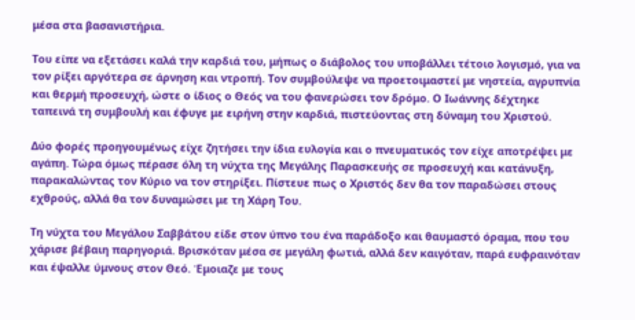μέσα στα βασανιστήρια.

Του είπε να εξετάσει καλά την καρδιά του, μήπως ο διάβολος του υποβάλλει τέτοιο λογισμό, για να τον ρίξει αργότερα σε άρνηση και ντροπή. Τον συμβούλεψε να προετοιμαστεί με νηστεία, αγρυπνία και θερμή προσευχή, ώστε ο ίδιος ο Θεός να του φανερώσει τον δρόμο. Ο Ιωάννης δέχτηκε ταπεινά τη συμβουλή και έφυγε με ειρήνη στην καρδιά, πιστεύοντας στη δύναμη του Χριστού.

Δύο φορές προηγουμένως είχε ζητήσει την ίδια ευλογία και ο πνευματικός τον είχε αποτρέψει με αγάπη. Τώρα όμως πέρασε όλη τη νύχτα της Μεγάλης Παρασκευής σε προσευχή και κατάνυξη, παρακαλώντας τον Κύριο να τον στηρίξει. Πίστευε πως ο Χριστός δεν θα τον παραδώσει στους εχθρούς, αλλά θα τον δυναμώσει με τη Χάρη Του.

Τη νύχτα του Μεγάλου Σαββάτου είδε στον ύπνο του ένα παράδοξο και θαυμαστό όραμα, που του χάρισε βέβαιη παρηγοριά. Βρισκόταν μέσα σε μεγάλη φωτιά, αλλά δεν καιγόταν, παρά ευφραινόταν και έψαλλε ύμνους στον Θεό. Έμοιαζε με τους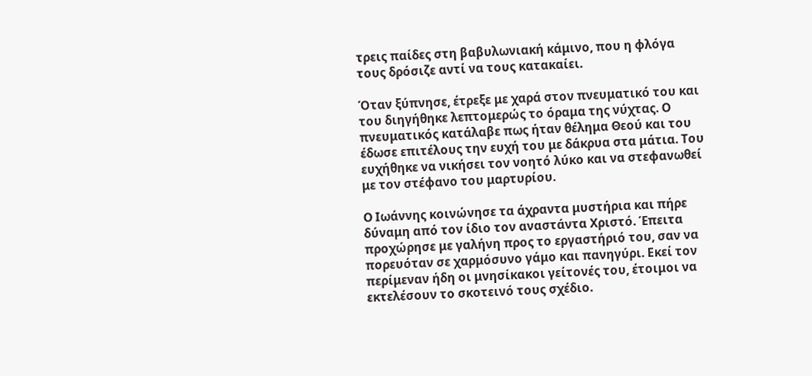τρεις παίδες στη βαβυλωνιακή κάμινο, που η φλόγα τους δρόσιζε αντί να τους κατακαίει.

Όταν ξύπνησε, έτρεξε με χαρά στον πνευματικό του και του διηγήθηκε λεπτομερώς το όραμα της νύχτας. Ο πνευματικός κατάλαβε πως ήταν θέλημα Θεού και του έδωσε επιτέλους την ευχή του με δάκρυα στα μάτια. Του ευχήθηκε να νικήσει τον νοητό λύκο και να στεφανωθεί με τον στέφανο του μαρτυρίου.

Ο Ιωάννης κοινώνησε τα άχραντα μυστήρια και πήρε δύναμη από τον ίδιο τον αναστάντα Χριστό. Έπειτα προχώρησε με γαλήνη προς το εργαστήριό του, σαν να πορευόταν σε χαρμόσυνο γάμο και πανηγύρι. Εκεί τον περίμεναν ήδη οι μνησίκακοι γείτονές του, έτοιμοι να εκτελέσουν το σκοτεινό τους σχέδιο.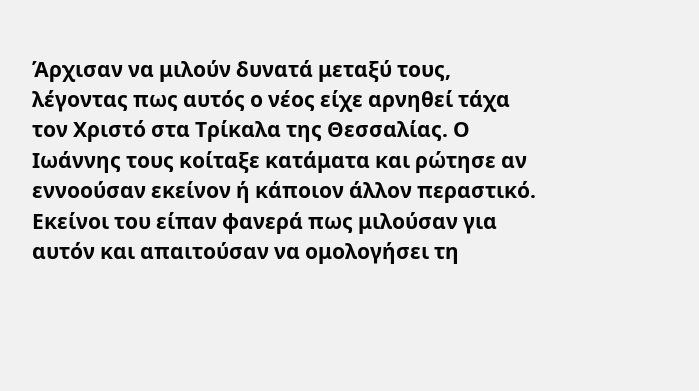Άρχισαν να μιλούν δυνατά μεταξύ τους, λέγοντας πως αυτός ο νέος είχε αρνηθεί τάχα τον Χριστό στα Τρίκαλα της Θεσσαλίας. Ο Ιωάννης τους κοίταξε κατάματα και ρώτησε αν εννοούσαν εκείνον ή κάποιον άλλον περαστικό. Εκείνοι του είπαν φανερά πως μιλούσαν για αυτόν και απαιτούσαν να ομολογήσει τη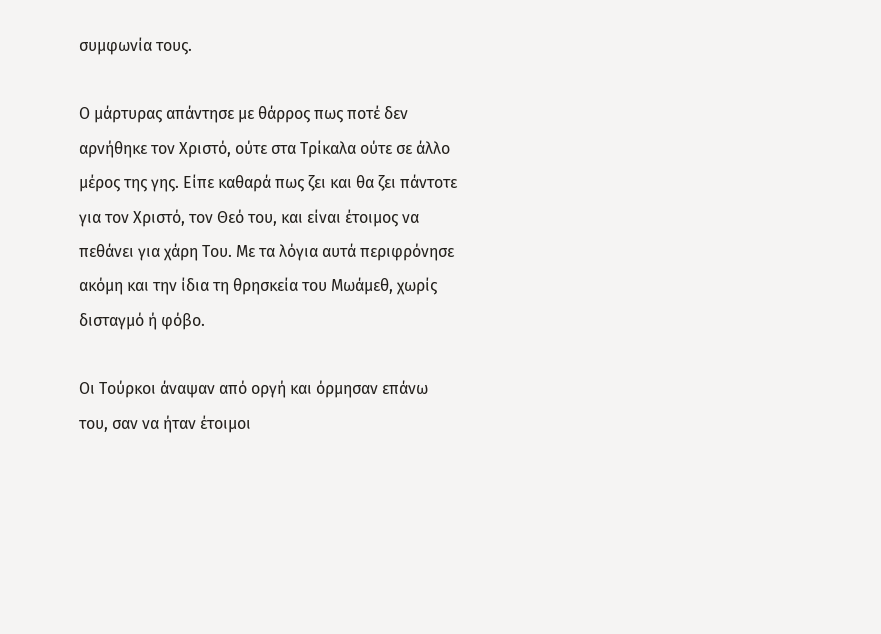συμφωνία τους.

Ο μάρτυρας απάντησε με θάρρος πως ποτέ δεν αρνήθηκε τον Χριστό, ούτε στα Τρίκαλα ούτε σε άλλο μέρος της γης. Είπε καθαρά πως ζει και θα ζει πάντοτε για τον Χριστό, τον Θεό του, και είναι έτοιμος να πεθάνει για χάρη Του. Με τα λόγια αυτά περιφρόνησε ακόμη και την ίδια τη θρησκεία του Μωάμεθ, χωρίς δισταγμό ή φόβο.

Οι Τούρκοι άναψαν από οργή και όρμησαν επάνω του, σαν να ήταν έτοιμοι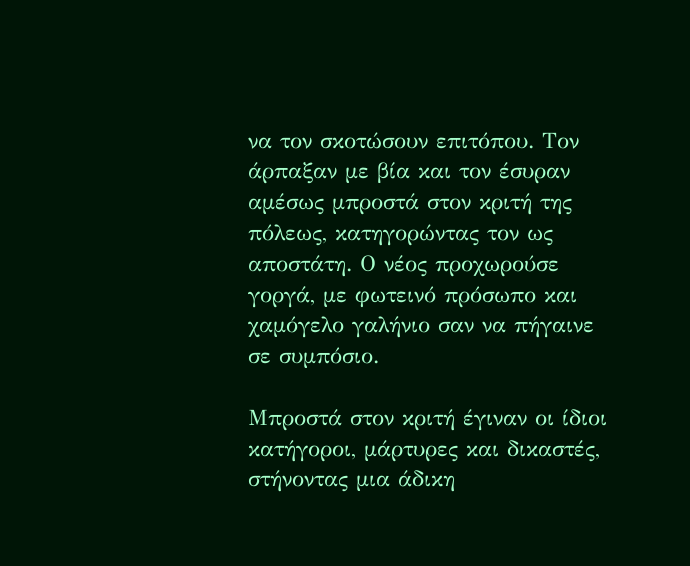να τον σκοτώσουν επιτόπου. Τον άρπαξαν με βία και τον έσυραν αμέσως μπροστά στον κριτή της πόλεως, κατηγορώντας τον ως αποστάτη. Ο νέος προχωρούσε γοργά, με φωτεινό πρόσωπο και χαμόγελο γαλήνιο σαν να πήγαινε σε συμπόσιο.

Μπροστά στον κριτή έγιναν οι ίδιοι κατήγοροι, μάρτυρες και δικαστές, στήνοντας μια άδικη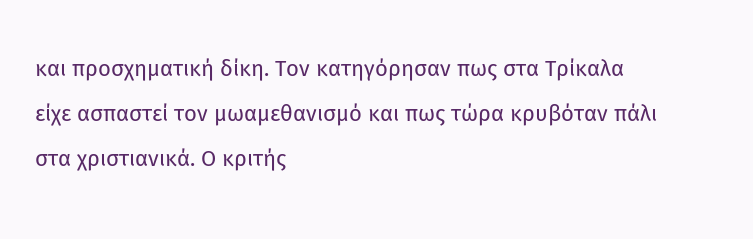και προσχηματική δίκη. Τον κατηγόρησαν πως στα Τρίκαλα είχε ασπαστεί τον μωαμεθανισμό και πως τώρα κρυβόταν πάλι στα χριστιανικά. Ο κριτής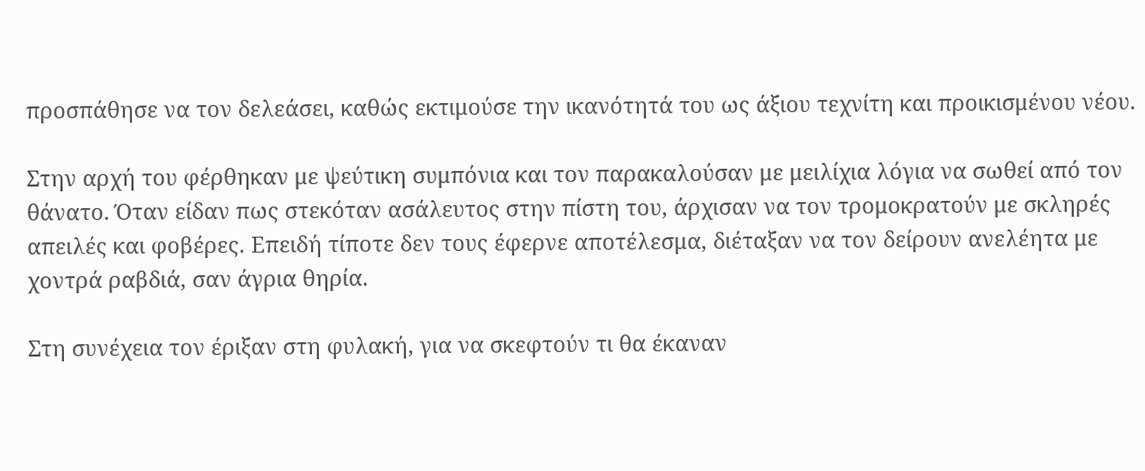προσπάθησε να τον δελεάσει, καθώς εκτιμούσε την ικανότητά του ως άξιου τεχνίτη και προικισμένου νέου.

Στην αρχή του φέρθηκαν με ψεύτικη συμπόνια και τον παρακαλούσαν με μειλίχια λόγια να σωθεί από τον θάνατο. Όταν είδαν πως στεκόταν ασάλευτος στην πίστη του, άρχισαν να τον τρομοκρατούν με σκληρές απειλές και φοβέρες. Επειδή τίποτε δεν τους έφερνε αποτέλεσμα, διέταξαν να τον δείρουν ανελέητα με χοντρά ραβδιά, σαν άγρια θηρία.

Στη συνέχεια τον έριξαν στη φυλακή, για να σκεφτούν τι θα έκαναν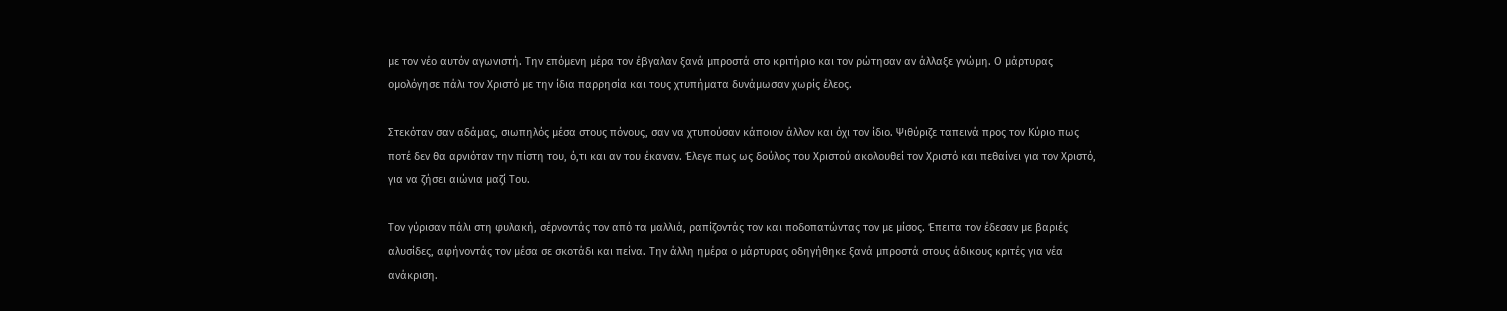με τον νέο αυτόν αγωνιστή. Την επόμενη μέρα τον έβγαλαν ξανά μπροστά στο κριτήριο και τον ρώτησαν αν άλλαξε γνώμη. Ο μάρτυρας ομολόγησε πάλι τον Χριστό με την ίδια παρρησία και τους χτυπήματα δυνάμωσαν χωρίς έλεος.

Στεκόταν σαν αδάμας, σιωπηλός μέσα στους πόνους, σαν να χτυπούσαν κάποιον άλλον και όχι τον ίδιο. Ψιθύριζε ταπεινά προς τον Κύριο πως ποτέ δεν θα αρνιόταν την πίστη του, ό,τι και αν του έκαναν. Έλεγε πως ως δούλος του Χριστού ακολουθεί τον Χριστό και πεθαίνει για τον Χριστό, για να ζήσει αιώνια μαζί Του.

Τον γύρισαν πάλι στη φυλακή, σέρνοντάς τον από τα μαλλιά, ραπίζοντάς τον και ποδοπατώντας τον με μίσος. Έπειτα τον έδεσαν με βαριές αλυσίδες, αφήνοντάς τον μέσα σε σκοτάδι και πείνα. Την άλλη ημέρα ο μάρτυρας οδηγήθηκε ξανά μπροστά στους άδικους κριτές για νέα ανάκριση.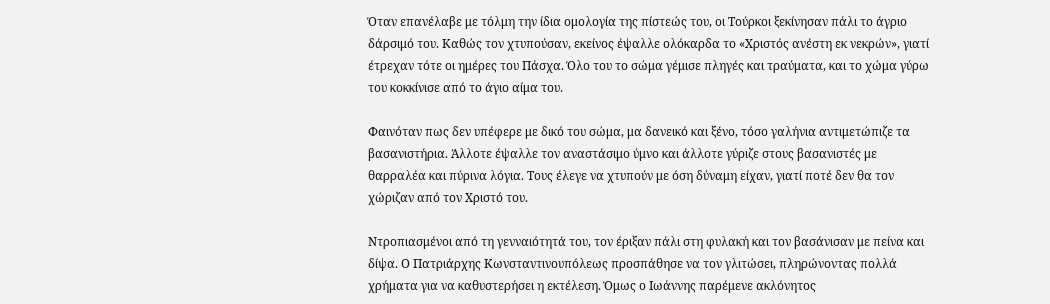Όταν επανέλαβε με τόλμη την ίδια ομολογία της πίστεώς του, οι Τούρκοι ξεκίνησαν πάλι το άγριο δάρσιμό του. Καθώς τον χτυπούσαν, εκείνος έψαλλε ολόκαρδα το «Χριστός ανέστη εκ νεκρών», γιατί έτρεχαν τότε οι ημέρες του Πάσχα. Όλο του το σώμα γέμισε πληγές και τραύματα, και το χώμα γύρω του κοκκίνισε από το άγιο αίμα του.

Φαινόταν πως δεν υπέφερε με δικό του σώμα, μα δανεικό και ξένο, τόσο γαλήνια αντιμετώπιζε τα βασανιστήρια. Άλλοτε έψαλλε τον αναστάσιμο ύμνο και άλλοτε γύριζε στους βασανιστές με θαρραλέα και πύρινα λόγια. Τους έλεγε να χτυπούν με όση δύναμη είχαν, γιατί ποτέ δεν θα τον χώριζαν από τον Χριστό του.

Ντροπιασμένοι από τη γενναιότητά του, τον έριξαν πάλι στη φυλακή και τον βασάνισαν με πείνα και δίψα. Ο Πατριάρχης Κωνσταντινουπόλεως προσπάθησε να τον γλιτώσει, πληρώνοντας πολλά χρήματα για να καθυστερήσει η εκτέλεση. Όμως ο Ιωάννης παρέμενε ακλόνητος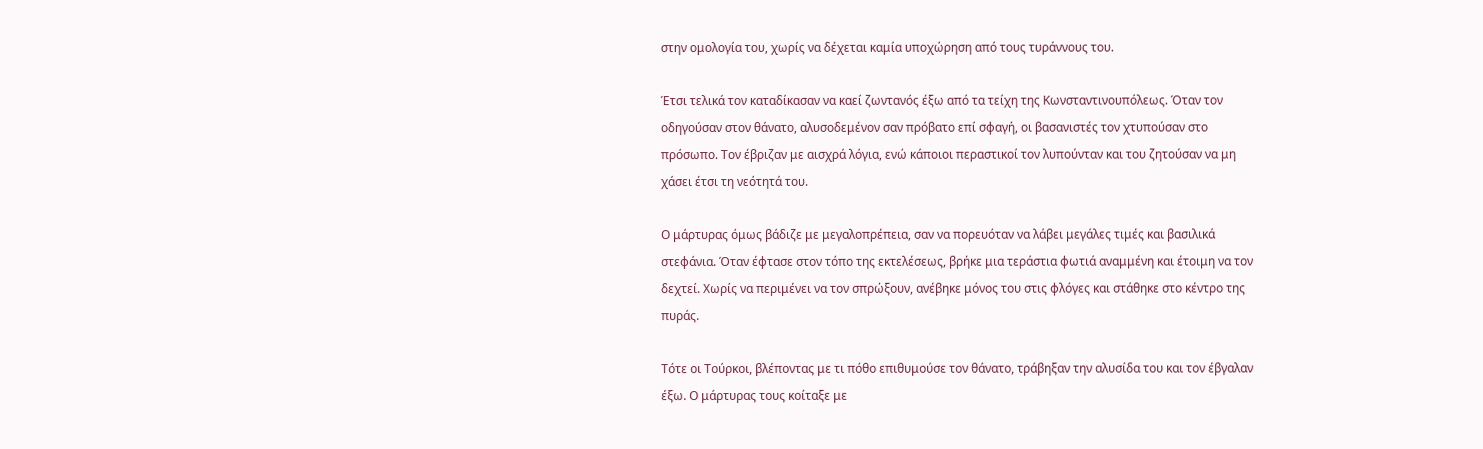στην ομολογία του, χωρίς να δέχεται καμία υποχώρηση από τους τυράννους του.

Έτσι τελικά τον καταδίκασαν να καεί ζωντανός έξω από τα τείχη της Κωνσταντινουπόλεως. Όταν τον οδηγούσαν στον θάνατο, αλυσοδεμένον σαν πρόβατο επί σφαγή, οι βασανιστές τον χτυπούσαν στο πρόσωπο. Τον έβριζαν με αισχρά λόγια, ενώ κάποιοι περαστικοί τον λυπούνταν και του ζητούσαν να μη χάσει έτσι τη νεότητά του.

Ο μάρτυρας όμως βάδιζε με μεγαλοπρέπεια, σαν να πορευόταν να λάβει μεγάλες τιμές και βασιλικά στεφάνια. Όταν έφτασε στον τόπο της εκτελέσεως, βρήκε μια τεράστια φωτιά αναμμένη και έτοιμη να τον δεχτεί. Χωρίς να περιμένει να τον σπρώξουν, ανέβηκε μόνος του στις φλόγες και στάθηκε στο κέντρο της πυράς.

Τότε οι Τούρκοι, βλέποντας με τι πόθο επιθυμούσε τον θάνατο, τράβηξαν την αλυσίδα του και τον έβγαλαν έξω. Ο μάρτυρας τους κοίταξε με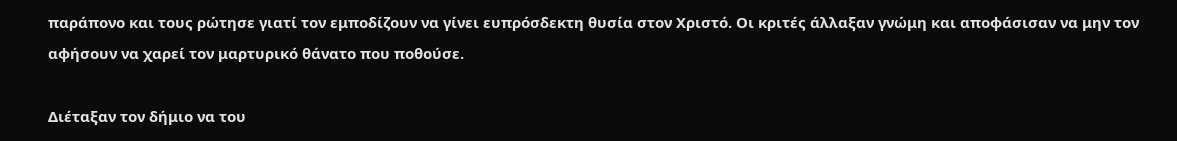παράπονο και τους ρώτησε γιατί τον εμποδίζουν να γίνει ευπρόσδεκτη θυσία στον Χριστό. Οι κριτές άλλαξαν γνώμη και αποφάσισαν να μην τον αφήσουν να χαρεί τον μαρτυρικό θάνατο που ποθούσε.

Διέταξαν τον δήμιο να του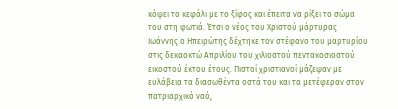κόψει το κεφάλι με το ξίφος και έπειτα να ρίξει το σώμα του στη φωτιά. Έτσι ο νέος του Χριστού μάρτυρας Ιωάννης ο Ηπειρώτης δέχτηκε τον στέφανο του μαρτυρίου στις δεκαοκτώ Απριλίου του χιλιοστού πεντακοσιοστού εικοστού έκτου έτους. Πιστοί χριστιανοί μάζεψαν με ευλάβεια τα διασωθέντα οστά του και τα μετέφεραν στον πατριαρχικό ναό,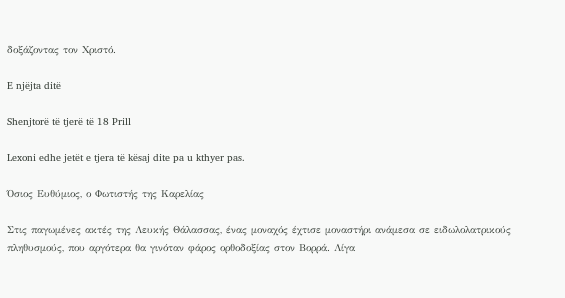δοξάζοντας τον Χριστό.

E njëjta ditë

Shenjtorë të tjerë të 18 Prill

Lexoni edhe jetët e tjera të kësaj dite pa u kthyer pas.

Όσιος Ευθύμιος, ο Φωτιστής της Καρελίας

Στις παγωμένες ακτές της Λευκής Θάλασσας, ένας μοναχός έχτισε μοναστήρι ανάμεσα σε ειδωλολατρικούς πληθυσμούς, που αργότερα θα γινόταν φάρος ορθοδοξίας στον Βορρά. Λίγα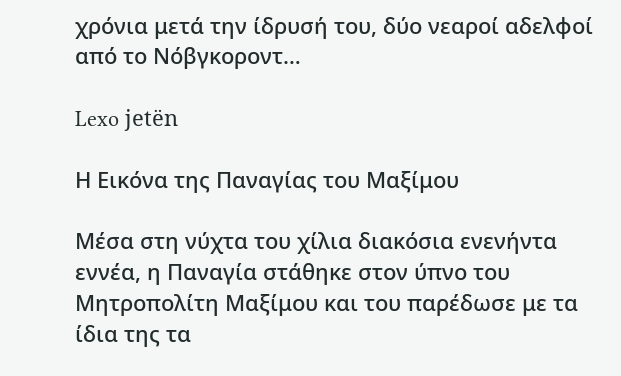χρόνια μετά την ίδρυσή του, δύο νεαροί αδελφοί από το Νόβγκοροντ…

Lexo jetën

Η Εικόνα της Παναγίας του Μαξίμου

Μέσα στη νύχτα του χίλια διακόσια ενενήντα εννέα, η Παναγία στάθηκε στον ύπνο του Μητροπολίτη Μαξίμου και του παρέδωσε με τα ίδια της τα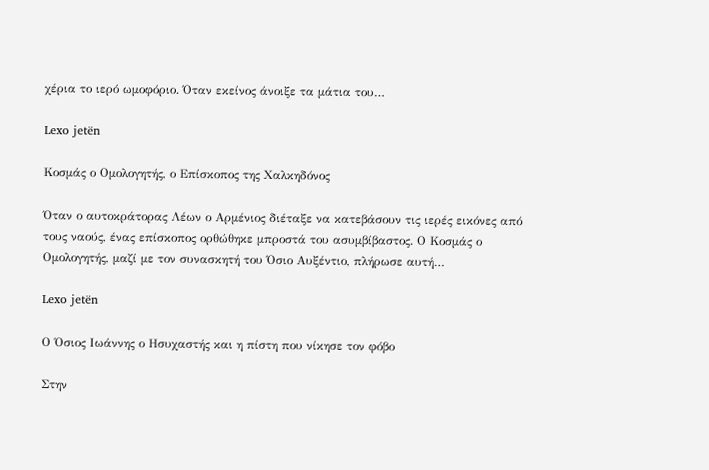χέρια το ιερό ωμοφόριο. Όταν εκείνος άνοιξε τα μάτια του…

Lexo jetën

Κοσμάς ο Ομολογητής, ο Επίσκοπος της Χαλκηδόνος

Όταν ο αυτοκράτορας Λέων ο Αρμένιος διέταξε να κατεβάσουν τις ιερές εικόνες από τους ναούς, ένας επίσκοπος ορθώθηκε μπροστά του ασυμβίβαστος. Ο Κοσμάς ο Ομολογητής, μαζί με τον συνασκητή του Όσιο Αυξέντιο, πλήρωσε αυτή…

Lexo jetën

Ο Όσιος Ιωάννης ο Ησυχαστής και η πίστη που νίκησε τον φόβο

Στην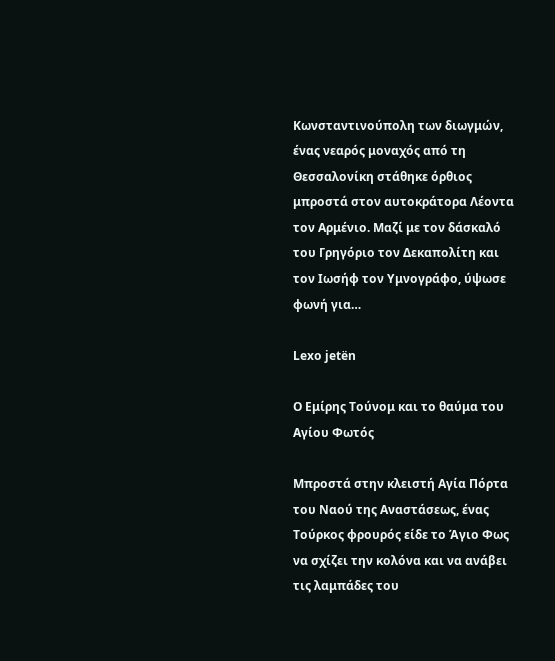Κωνσταντινούπολη των διωγμών, ένας νεαρός μοναχός από τη Θεσσαλονίκη στάθηκε όρθιος μπροστά στον αυτοκράτορα Λέοντα τον Αρμένιο. Μαζί με τον δάσκαλό του Γρηγόριο τον Δεκαπολίτη και τον Ιωσήφ τον Υμνογράφο, ύψωσε φωνή για…

Lexo jetën

Ο Εμίρης Τούνομ και το θαύμα του Αγίου Φωτός

Μπροστά στην κλειστή Αγία Πόρτα του Ναού της Αναστάσεως, ένας Τούρκος φρουρός είδε το Άγιο Φως να σχίζει την κολόνα και να ανάβει τις λαμπάδες του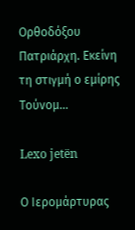Ορθοδόξου Πατριάρχη. Εκείνη τη στιγμή ο εμίρης Τούνομ…

Lexo jetën

Ο Ιερομάρτυρας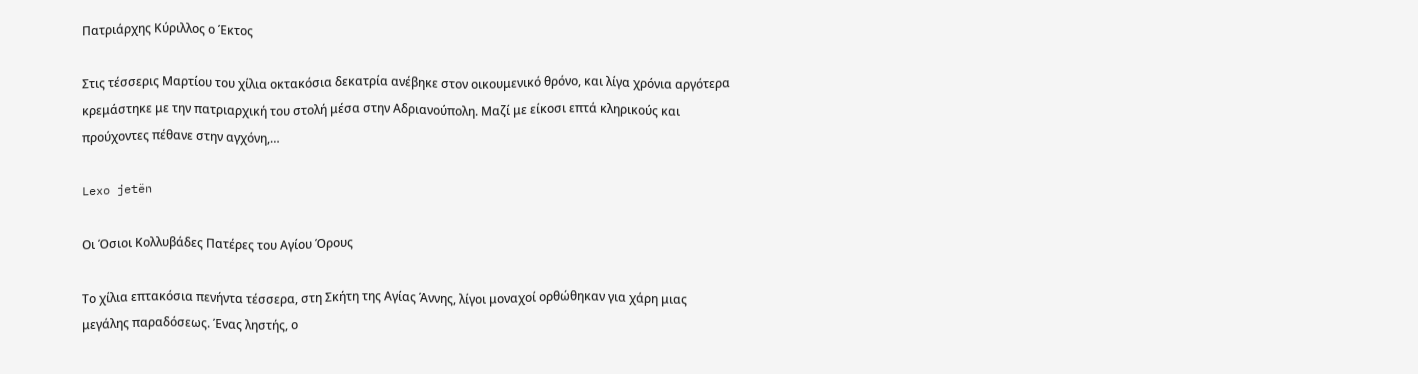Πατριάρχης Κύριλλος ο Έκτος

Στις τέσσερις Μαρτίου του χίλια οκτακόσια δεκατρία ανέβηκε στον οικουμενικό θρόνο, και λίγα χρόνια αργότερα κρεμάστηκε με την πατριαρχική του στολή μέσα στην Αδριανούπολη. Μαζί με είκοσι επτά κληρικούς και προύχοντες πέθανε στην αγχόνη,…

Lexo jetën

Οι Όσιοι Κολλυβάδες Πατέρες του Αγίου Όρους

Το χίλια επτακόσια πενήντα τέσσερα, στη Σκήτη της Αγίας Άννης, λίγοι μοναχοί ορθώθηκαν για χάρη μιας μεγάλης παραδόσεως. Ένας ληστής, ο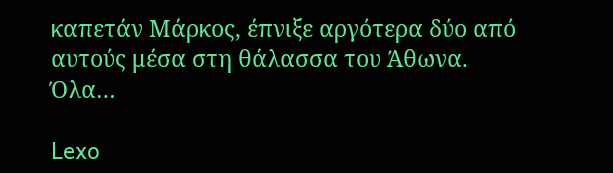καπετάν Μάρκος, έπνιξε αργότερα δύο από αυτούς μέσα στη θάλασσα του Άθωνα. Όλα…

Lexo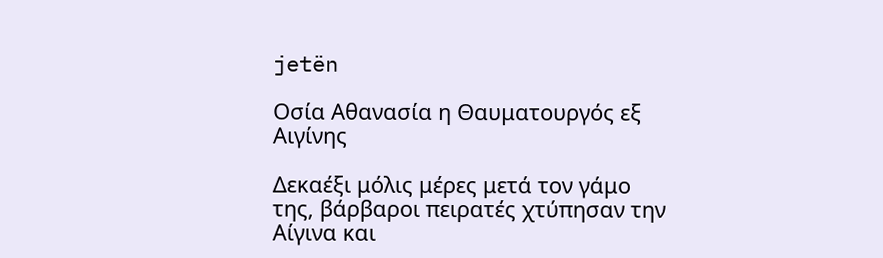jetën

Οσία Αθανασία η Θαυματουργός εξ Αιγίνης

Δεκαέξι μόλις μέρες μετά τον γάμο της, βάρβαροι πειρατές χτύπησαν την Αίγινα και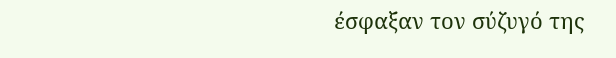έσφαξαν τον σύζυγό της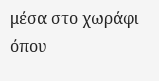μέσα στο χωράφι όπου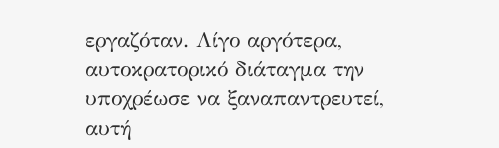εργαζόταν. Λίγο αργότερα, αυτοκρατορικό διάταγμα την υποχρέωσε να ξαναπαντρευτεί, αυτή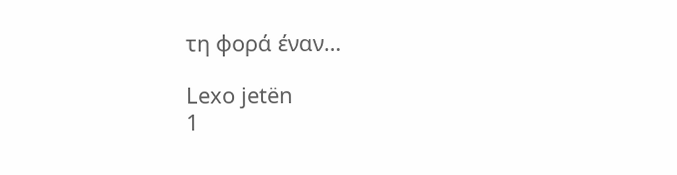τη φορά έναν…

Lexo jetën
1